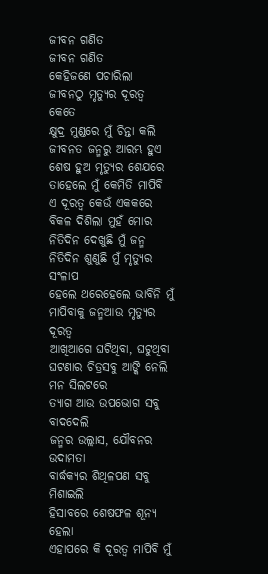ଜୀବନ ଗଣିତ
ଜୀବନ ଗଣିତ
କେହିଜଣେ ପଚାରିଲା
ଜୀବନଠୁ ମୃତ୍ୟୁର ଦୂରତ୍ୱ କେତେ
କ୍ଷୁଦ୍ର ମୁଣ୍ଡରେ ମୁଁ ଚିନ୍ତା କଲି
ଜୀବନତ ଜନ୍ମରୁ ଆରମ୍ଭ ହୁଏ
ଶେଷ ହୁଅ ମୃତ୍ୟୁର ଶେଯରେ
ତାହେଲେ ମୁଁ କେମିତି ମାପିବି
ଏ ଦୂରତ୍ୱ କେଉଁ ଏକକରେ
ବିକଳ ଦିଶିଲା ମୁହଁ ମୋର
ନିତିଦିନ ଦେଖୁଛି ମୁଁ ଜନ୍ମ
ନିତିଦିନ ଶୁଣୁଛି ମୁଁ ମୃତ୍ୟୁର ସଂଳାପ
ହେଲେ ଥରେହେଲେ ଭାବିନି ମୁଁ
ମାପିବାକୁ ଜନ୍ମଆଉ ମୃତ୍ୟୁର ଦୂରତ୍ୱ
ଆଖିଆଗେ ଘଟିଥିବା, ଘଟୁଥିବା
ଘଟଣାର ଚିତ୍ରସବୁ ଆଙ୍କି ନେଲି
ମନ ସିଲଟରେ
ତ୍ୟାଗ ଆଉ ଉପଭୋଗ ସବୁ ବାଦଦେଲି
ଜନ୍ମର ଉଲ୍ଲାସ, ଯୌବନର ଉଦାମତା
ବାର୍ଦ୍ଧକ୍ୟର ଶିଥିଳପଣ ସବୁ ମିଶାଇଲି
ହିସାବରେ ଶେଷଫଳ ଶୂନ୍ୟ ହେଲା
ଏହାପରେ କି ଦୂରତ୍ୱ ମାପିବି ମୁଁ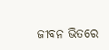ଜୀବନ ଭିତରେ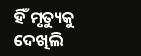ହିଁ ମୃତ୍ୟୁକୁ ଦେଖିଲି